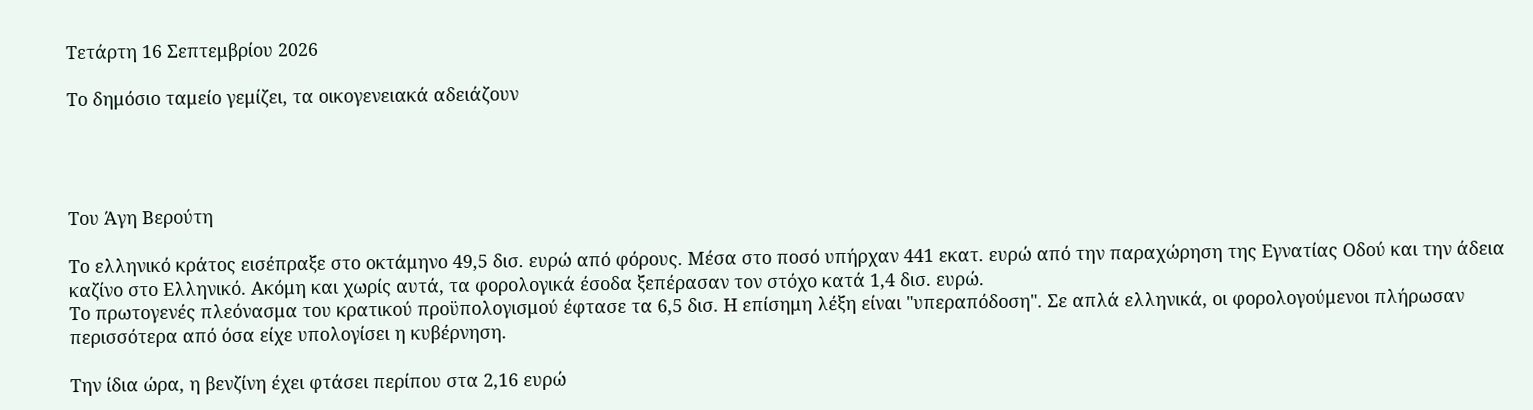Τετάρτη 16 Σεπτεμβρίου 2026

Το δημόσιο ταμείο γεμίζει, τα οικογενειακά αδειάζουν




Του Άγη Βερούτη

Το ελληνικό κράτος εισέπραξε στο οκτάμηνο 49,5 δισ. ευρώ από φόρους. Μέσα στο ποσό υπήρχαν 441 εκατ. ευρώ από την παραχώρηση της Εγνατίας Οδού και την άδεια καζίνο στο Ελληνικό. Ακόμη και χωρίς αυτά, τα φορολογικά έσοδα ξεπέρασαν τον στόχο κατά 1,4 δισ. ευρώ.
Το πρωτογενές πλεόνασμα του κρατικού προϋπολογισμού έφτασε τα 6,5 δισ. Η επίσημη λέξη είναι "υπεραπόδοση". Σε απλά ελληνικά, οι φορολογούμενοι πλήρωσαν περισσότερα από όσα είχε υπολογίσει η κυβέρνηση.

Την ίδια ώρα, η βενζίνη έχει φτάσει περίπου στα 2,16 ευρώ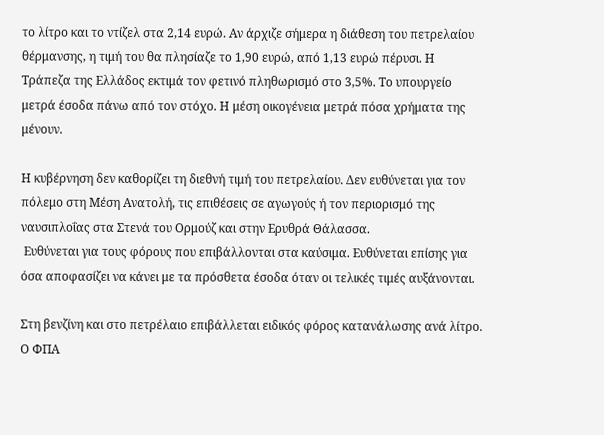το λίτρο και το ντίζελ στα 2,14 ευρώ. Αν άρχιζε σήμερα η διάθεση του πετρελαίου θέρμανσης, η τιμή του θα πλησίαζε το 1,90 ευρώ, από 1,13 ευρώ πέρυσι. Η Τράπεζα της Ελλάδος εκτιμά τον φετινό πληθωρισμό στο 3,5%. Το υπουργείο μετρά έσοδα πάνω από τον στόχο. Η μέση οικογένεια μετρά πόσα χρήματα της μένουν.

Η κυβέρνηση δεν καθορίζει τη διεθνή τιμή του πετρελαίου. Δεν ευθύνεται για τον πόλεμο στη Μέση Ανατολή, τις επιθέσεις σε αγωγούς ή τον περιορισμό της ναυσιπλοΐας στα Στενά του Ορμούζ και στην Ερυθρά Θάλασσα.
 Ευθύνεται για τους φόρους που επιβάλλονται στα καύσιμα. Ευθύνεται επίσης για όσα αποφασίζει να κάνει με τα πρόσθετα έσοδα όταν οι τελικές τιμές αυξάνονται.

Στη βενζίνη και στο πετρέλαιο επιβάλλεται ειδικός φόρος κατανάλωσης ανά λίτρο. Ο ΦΠΑ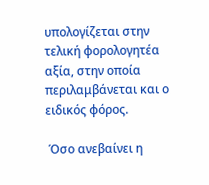υπολογίζεται στην τελική φορολογητέα αξία, στην οποία περιλαμβάνεται και ο ειδικός φόρος.

 Όσο ανεβαίνει η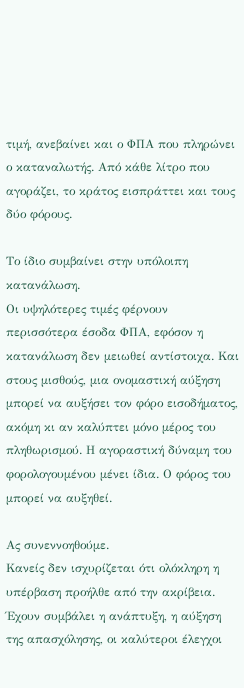τιμή, ανεβαίνει και ο ΦΠΑ που πληρώνει ο καταναλωτής. Από κάθε λίτρο που αγοράζει, το κράτος εισπράττει και τους δύο φόρους.

Το ίδιο συμβαίνει στην υπόλοιπη κατανάλωση.
Οι υψηλότερες τιμές φέρνουν περισσότερα έσοδα ΦΠΑ, εφόσον η κατανάλωση δεν μειωθεί αντίστοιχα. Και στους μισθούς, μια ονομαστική αύξηση μπορεί να αυξήσει τον φόρο εισοδήματος, ακόμη κι αν καλύπτει μόνο μέρος του πληθωρισμού. Η αγοραστική δύναμη του φορολογουμένου μένει ίδια. Ο φόρος του μπορεί να αυξηθεί.

Ας συνεννοηθούμε.
Κανείς δεν ισχυρίζεται ότι ολόκληρη η υπέρβαση προήλθε από την ακρίβεια. Έχουν συμβάλει η ανάπτυξη, η αύξηση της απασχόλησης, οι καλύτεροι έλεγχοι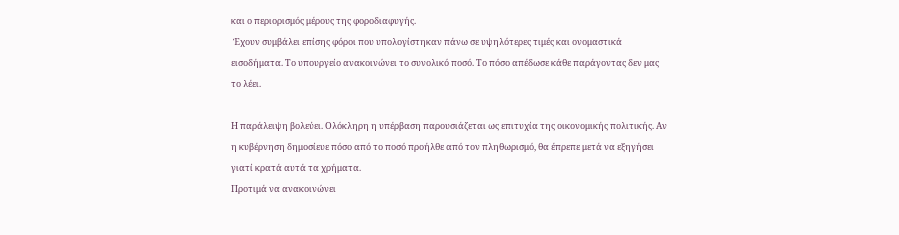και ο περιορισμός μέρους της φοροδιαφυγής.
 Έχουν συμβάλει επίσης φόροι που υπολογίστηκαν πάνω σε υψηλότερες τιμές και ονομαστικά εισοδήματα. Το υπουργείο ανακοινώνει το συνολικό ποσό. Το πόσο απέδωσε κάθε παράγοντας δεν μας το λέει.

Η παράλειψη βολεύει. Ολόκληρη η υπέρβαση παρουσιάζεται ως επιτυχία της οικονομικής πολιτικής. Αν η κυβέρνηση δημοσίευε πόσο από το ποσό προήλθε από τον πληθωρισμό, θα έπρεπε μετά να εξηγήσει γιατί κρατά αυτά τα χρήματα.
Προτιμά να ανακοινώνει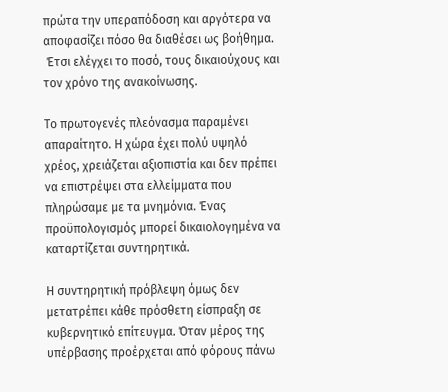πρώτα την υπεραπόδοση και αργότερα να αποφασίζει πόσο θα διαθέσει ως βοήθημα.
 Έτσι ελέγχει το ποσό, τους δικαιούχους και τον χρόνο της ανακοίνωσης.

Το πρωτογενές πλεόνασμα παραμένει απαραίτητο. Η χώρα έχει πολύ υψηλό χρέος, χρειάζεται αξιοπιστία και δεν πρέπει να επιστρέψει στα ελλείμματα που πληρώσαμε με τα μνημόνια. Ένας προϋπολογισμός μπορεί δικαιολογημένα να καταρτίζεται συντηρητικά.

Η συντηρητική πρόβλεψη όμως δεν μετατρέπει κάθε πρόσθετη είσπραξη σε κυβερνητικό επίτευγμα. Όταν μέρος της υπέρβασης προέρχεται από φόρους πάνω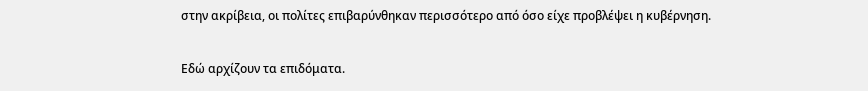στην ακρίβεια, οι πολίτες επιβαρύνθηκαν περισσότερο από όσο είχε προβλέψει η κυβέρνηση.

Εδώ αρχίζουν τα επιδόματα.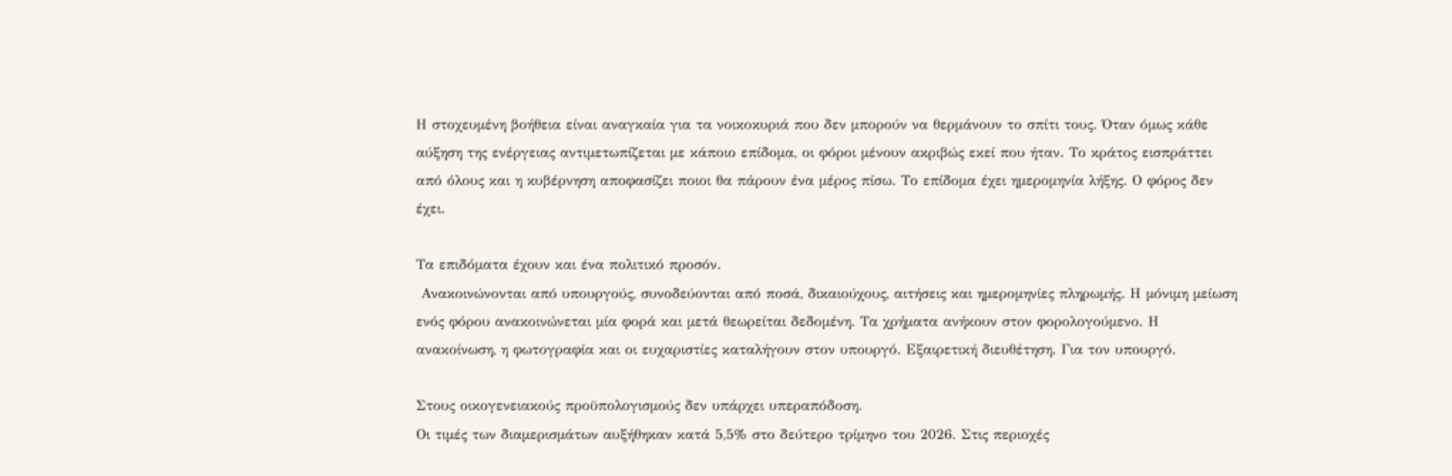Η στοχευμένη βοήθεια είναι αναγκαία για τα νοικοκυριά που δεν μπορούν να θερμάνουν το σπίτι τους. Όταν όμως κάθε αύξηση της ενέργειας αντιμετωπίζεται με κάποιο επίδομα, οι φόροι μένουν ακριβώς εκεί που ήταν. Το κράτος εισπράττει από όλους και η κυβέρνηση αποφασίζει ποιοι θα πάρουν ένα μέρος πίσω. Το επίδομα έχει ημερομηνία λήξης. Ο φόρος δεν έχει.

Τα επιδόματα έχουν και ένα πολιτικό προσόν.
 Ανακοινώνονται από υπουργούς, συνοδεύονται από ποσά, δικαιούχους, αιτήσεις και ημερομηνίες πληρωμής. Η μόνιμη μείωση ενός φόρου ανακοινώνεται μία φορά και μετά θεωρείται δεδομένη. Τα χρήματα ανήκουν στον φορολογούμενο. Η ανακοίνωση, η φωτογραφία και οι ευχαριστίες καταλήγουν στον υπουργό. Εξαιρετική διευθέτηση. Για τον υπουργό.

Στους οικογενειακούς προϋπολογισμούς δεν υπάρχει υπεραπόδοση.
Οι τιμές των διαμερισμάτων αυξήθηκαν κατά 5,5% στο δεύτερο τρίμηνο του 2026. Στις περιοχές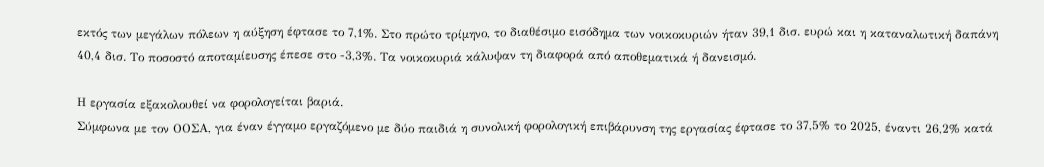εκτός των μεγάλων πόλεων η αύξηση έφτασε το 7,1%. Στο πρώτο τρίμηνο, το διαθέσιμο εισόδημα των νοικοκυριών ήταν 39,1 δισ. ευρώ και η καταναλωτική δαπάνη 40,4 δισ. Το ποσοστό αποταμίευσης έπεσε στο -3,3%. Τα νοικοκυριά κάλυψαν τη διαφορά από αποθεματικά ή δανεισμό.

Η εργασία εξακολουθεί να φορολογείται βαριά.
Σύμφωνα με τον ΟΟΣΑ, για έναν έγγαμο εργαζόμενο με δύο παιδιά η συνολική φορολογική επιβάρυνση της εργασίας έφτασε το 37,5% το 2025, έναντι 26,2% κατά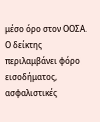μέσο όρο στον ΟΟΣΑ. Ο δείκτης περιλαμβάνει φόρο εισοδήματος, ασφαλιστικές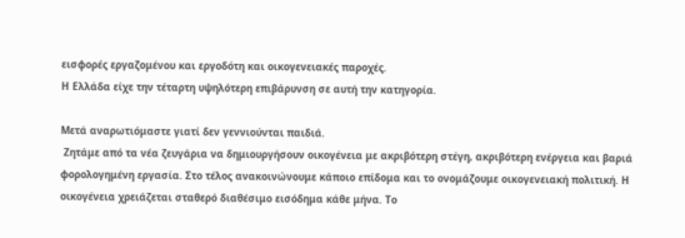εισφορές εργαζομένου και εργοδότη και οικογενειακές παροχές.
Η Ελλάδα είχε την τέταρτη υψηλότερη επιβάρυνση σε αυτή την κατηγορία.

Μετά αναρωτιόμαστε γιατί δεν γεννιούνται παιδιά.
 Ζητάμε από τα νέα ζευγάρια να δημιουργήσουν οικογένεια με ακριβότερη στέγη, ακριβότερη ενέργεια και βαριά φορολογημένη εργασία. Στο τέλος ανακοινώνουμε κάποιο επίδομα και το ονομάζουμε οικογενειακή πολιτική. Η οικογένεια χρειάζεται σταθερό διαθέσιμο εισόδημα κάθε μήνα. Το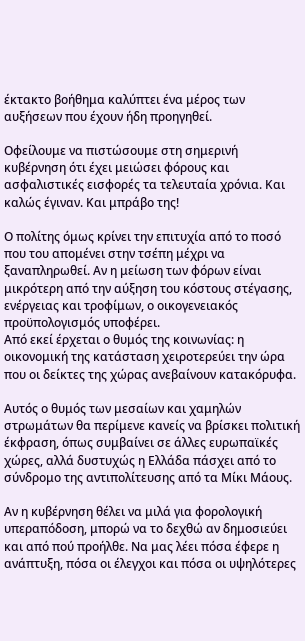έκτακτο βοήθημα καλύπτει ένα μέρος των αυξήσεων που έχουν ήδη προηγηθεί.

Οφείλουμε να πιστώσουμε στη σημερινή κυβέρνηση ότι έχει μειώσει φόρους και ασφαλιστικές εισφορές τα τελευταία χρόνια. Και καλώς έγιναν. Και μπράβο της!

Ο πολίτης όμως κρίνει την επιτυχία από το ποσό που του απομένει στην τσέπη μέχρι να ξαναπληρωθεί. Αν η μείωση των φόρων είναι μικρότερη από την αύξηση του κόστους στέγασης, ενέργειας και τροφίμων, ο οικογενειακός προϋπολογισμός υποφέρει.
Από εκεί έρχεται ο θυμός της κοινωνίας: η οικονομική της κατάσταση χειροτερεύει την ώρα που οι δείκτες της χώρας ανεβαίνουν κατακόρυφα.

Αυτός ο θυμός των μεσαίων και χαμηλών στρωμάτων θα περίμενε κανείς να βρίσκει πολιτική έκφραση, όπως συμβαίνει σε άλλες ευρωπαϊκές χώρες, αλλά δυστυχώς η Ελλάδα πάσχει από το σύνδρομο της αντιπολίτευσης από τα Μίκι Μάους.

Αν η κυβέρνηση θέλει να μιλά για φορολογική υπεραπόδοση, μπορώ να το δεχθώ αν δημοσιεύει και από πού προήλθε. Να μας λέει πόσα έφερε η ανάπτυξη, πόσα οι έλεγχοι και πόσα οι υψηλότερες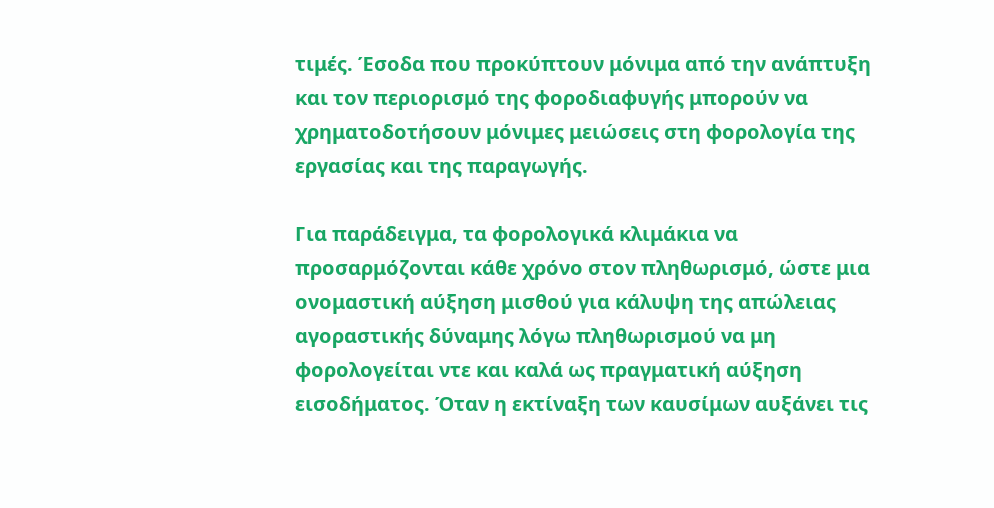τιμές. Έσοδα που προκύπτουν μόνιμα από την ανάπτυξη και τον περιορισμό της φοροδιαφυγής μπορούν να χρηματοδοτήσουν μόνιμες μειώσεις στη φορολογία της εργασίας και της παραγωγής.

Για παράδειγμα, τα φορολογικά κλιμάκια να προσαρμόζονται κάθε χρόνο στον πληθωρισμό, ώστε μια ονομαστική αύξηση μισθού για κάλυψη της απώλειας αγοραστικής δύναμης λόγω πληθωρισμού να μη φορολογείται ντε και καλά ως πραγματική αύξηση εισοδήματος. Όταν η εκτίναξη των καυσίμων αυξάνει τις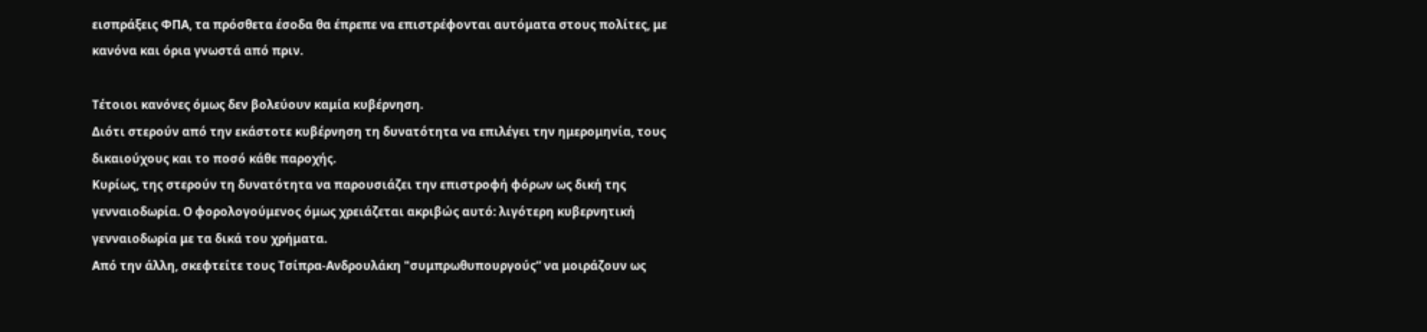εισπράξεις ΦΠΑ, τα πρόσθετα έσοδα θα έπρεπε να επιστρέφονται αυτόματα στους πολίτες, με κανόνα και όρια γνωστά από πριν.

Τέτοιοι κανόνες όμως δεν βολεύουν καμία κυβέρνηση.
Διότι στερούν από την εκάστοτε κυβέρνηση τη δυνατότητα να επιλέγει την ημερομηνία, τους δικαιούχους και το ποσό κάθε παροχής.
Κυρίως, της στερούν τη δυνατότητα να παρουσιάζει την επιστροφή φόρων ως δική της γενναιοδωρία. Ο φορολογούμενος όμως χρειάζεται ακριβώς αυτό: λιγότερη κυβερνητική γενναιοδωρία με τα δικά του χρήματα.
Από την άλλη, σκεφτείτε τους Τσίπρα-Ανδρουλάκη "συμπρωθυπουργούς” να μοιράζουν ως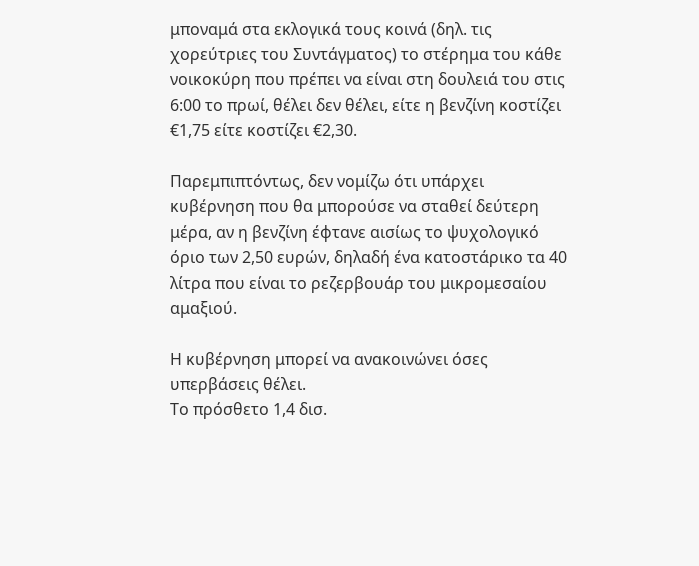μποναμά στα εκλογικά τους κοινά (δηλ. τις χορεύτριες του Συντάγματος) το στέρημα του κάθε νοικοκύρη που πρέπει να είναι στη δουλειά του στις 6:00 το πρωί, θέλει δεν θέλει, είτε η βενζίνη κοστίζει €1,75 είτε κοστίζει €2,30.

Παρεμπιπτόντως, δεν νομίζω ότι υπάρχει κυβέρνηση που θα μπορούσε να σταθεί δεύτερη μέρα, αν η βενζίνη έφτανε αισίως το ψυχολογικό όριο των 2,50 ευρών, δηλαδή ένα κατοστάρικο τα 40 λίτρα που είναι το ρεζερβουάρ του μικρομεσαίου αμαξιού.

Η κυβέρνηση μπορεί να ανακοινώνει όσες υπερβάσεις θέλει.
Το πρόσθετο 1,4 δισ.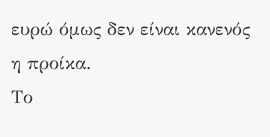ευρώ όμως δεν είναι κανενός η προίκα.
Το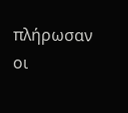πλήρωσαν οι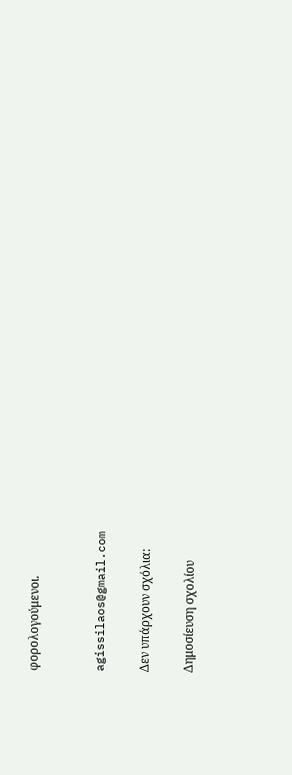φορολογούμενοι.


agissilaos@gmail.com

Δεν υπάρχουν σχόλια:

Δημοσίευση σχολίου